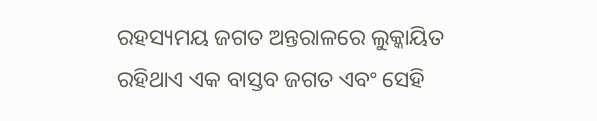ରହସ୍ୟମୟ ଜଗତ ଅନ୍ତରାଳରେ ଲୁକ୍କାୟିତ ରହିଥାଏ ଏକ ବାସ୍ତବ ଜଗତ ଏବଂ ସେହି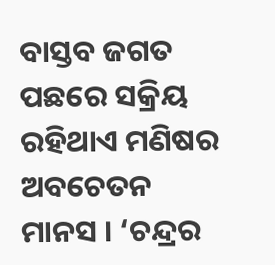ବାସ୍ତବ ଜଗତ ପଛରେ ସକ୍ରିୟ ରହିଥାଏ ମଣିଷର ଅବଚେତନ ମାନସ । ‘ଚନ୍ଦ୍ରର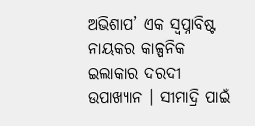ଅଭିଶାପ’ ଏକ ସ୍ୱପ୍ନାବିଷ୍ଟ ନାୟକର କାଳ୍ପନିକ ଇଲାକାର ଦରଦୀ ଉପାଖ୍ୟାନ । ସୀମାଦ୍ରି ପାଇଁ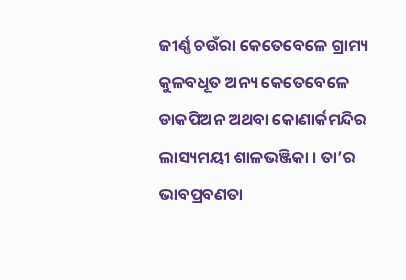ଜୀର୍ଣ୍ଣ ଚଉଁରା କେତେବେଳେ ଗ୍ରାମ୍ୟ କୁଳବଧୂତ ଅନ୍ୟ କେତେବେଳେ ଡାକପିଅନ ଅଥବା କୋଣାର୍କମନ୍ଦିର ଲାସ୍ୟମୟୀ ଶାଳଭଞ୍ଜିକା । ତା’ର ଭାବପ୍ରବଣତା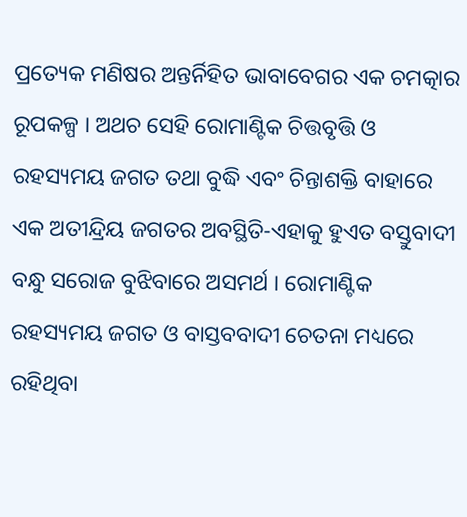ପ୍ରତ୍ୟେକ ମଣିଷର ଅନ୍ତର୍ନିହିତ ଭାବାବେଗର ଏକ ଚମତ୍କାର ରୂପକଳ୍ପ । ଅଥଚ ସେହି ରୋମାଣ୍ଟିକ ଚିତ୍ତବୃତ୍ତି ଓ ରହସ୍ୟମୟ ଜଗତ ତଥା ବୁଦ୍ଧି ଏବଂ ଚିନ୍ତାଶକ୍ତି ବାହାରେ ଏକ ଅତୀନ୍ଦ୍ରିୟ ଜଗତର ଅବସ୍ଥିତି-ଏହାକୁ ହୁଏତ ବସ୍ତୁବାଦୀ ବନ୍ଧୁ ସରୋଜ ବୁଝିବାରେ ଅସମର୍ଥ । ରୋମାଣ୍ଟିକ ରହସ୍ୟମୟ ଜଗତ ଓ ବାସ୍ତବବାଦୀ ଚେତନା ମଧ୍ୟରେ ରହିଥିବା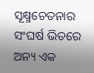ସୂକ୍ଷ୍ମଚେତନାର ସଂଘର୍ଷ ଭିତରେ ଅନ୍ୟ ଏକ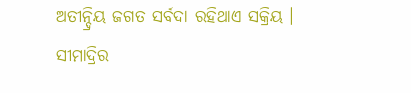ଅତୀନ୍ଦ୍ରିୟ ଜଗତ ସର୍ବଦା ରହିଥାଏ ସକ୍ରିୟ । ସୀମାଦ୍ରିର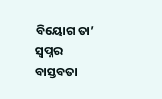ବିୟୋଗ ତା’ ସ୍ୱପ୍ନର ବାସ୍ତବତା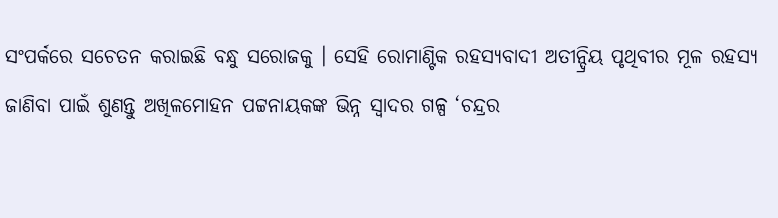ସଂପର୍କରେ ସଚେତନ କରାଇଛି ବନ୍ଧୁ ସରୋଜକୁ । ସେହି ରୋମାଣ୍ଟିକ ରହସ୍ୟବାଦୀ ଅତୀନ୍ଦ୍ରିୟ ପୃଥିବୀର ମୂଳ ରହସ୍ୟ ଜାଣିବା ପାଇଁ ଶୁଣନ୍ତୁ ଅଖିଳମୋହନ ପଟ୍ଟନାୟକଙ୍କ ଭିନ୍ନ ସ୍ୱାଦର ଗଳ୍ପ ‘ଚନ୍ଦ୍ରର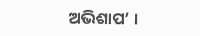ଅଭିଶାପ’ ।